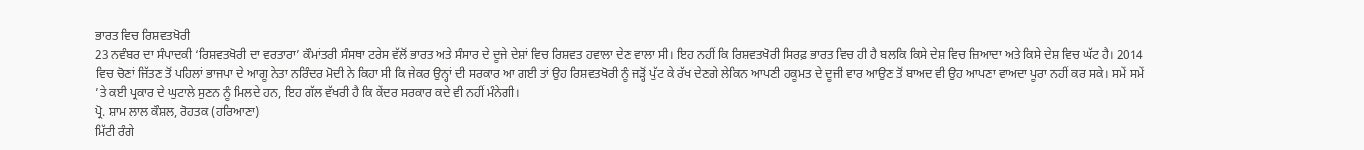ਭਾਰਤ ਵਿਚ ਰਿਸ਼ਵਤਖੋਰੀ
23 ਨਵੰਬਰ ਦਾ ਸੰਪਾਦਕੀ ‘ਰਿਸ਼ਵਤਖੋਰੀ ਦਾ ਵਰਤਾਰਾ’ ਕੌਮਾਂਤਰੀ ਸੰਸਥਾ ਟਰੇਸ ਵੱਲੋਂ ਭਾਰਤ ਅਤੇ ਸੰਸਾਰ ਦੇ ਦੂਜੇ ਦੇਸ਼ਾਂ ਵਿਚ ਰਿਸ਼ਵਤ ਹਵਾਲਾ ਦੇਣ ਵਾਲਾ ਸੀ। ਇਹ ਨਹੀਂ ਕਿ ਰਿਸ਼ਵਤਖੋਰੀ ਸਿਰਫ਼ ਭਾਰਤ ਵਿਚ ਹੀ ਹੈ ਬਲਕਿ ਕਿਸੇ ਦੇਸ਼ ਵਿਚ ਜ਼ਿਆਦਾ ਅਤੇ ਕਿਸੇ ਦੇਸ਼ ਵਿਚ ਘੱਟ ਹੈ। 2014 ਵਿਚ ਚੋਣਾਂ ਜਿੱਤਣ ਤੋਂ ਪਹਿਲਾਂ ਭਾਜਪਾ ਦੇ ਆਗੂ ਨੇਤਾ ਨਰਿੰਦਰ ਮੋਦੀ ਨੇ ਕਿਹਾ ਸੀ ਕਿ ਜੇਕਰ ਉਨ੍ਹਾਂ ਦੀ ਸਰਕਾਰ ਆ ਗਈ ਤਾਂ ਉਹ ਰਿਸ਼ਵਤਖੋਰੀ ਨੂੰ ਜੜ੍ਹੋਂ ਪੁੱਟ ਕੇ ਰੱਖ ਦੇਣਗੇ ਲੇਕਿਨ ਆਪਣੀ ਹਕੂਮਤ ਦੇ ਦੂਜੀ ਵਾਰ ਆਉਣ ਤੋਂ ਬਾਅਦ ਵੀ ਉਹ ਆਪਣਾ ਵਾਅਦਾ ਪੂਰਾ ਨਹੀਂ ਕਰ ਸਕੇ। ਸਮੇਂ ਸਮੇਂ ’ਤੇ ਕਈ ਪ੍ਰਕਾਰ ਦੇ ਘੁਟਾਲੇ ਸੁਣਨ ਨੂੰ ਮਿਲਦੇ ਹਨ, ਇਹ ਗੱਲ ਵੱਖਰੀ ਹੈ ਕਿ ਕੇਂਦਰ ਸਰਕਾਰ ਕਦੇ ਵੀ ਨਹੀਂ ਮੰਨੇਗੀ।
ਪ੍ਰੋ. ਸ਼ਾਮ ਲਾਲ ਕੌਸ਼ਲ, ਰੋਹਤਕ (ਹਰਿਆਣਾ)
ਮਿੱਟੀ ਰੰਗੇ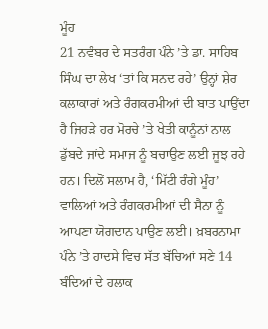ਮੂੰਹ
21 ਨਵੰਬਰ ਦੇ ਸਤਰੰਗ ਪੰਨੇ ’ਤੇ ਡਾ. ਸਾਹਿਬ ਸਿੰਘ ਦਾ ਲੇਖ ‘ਤਾਂ ਕਿ ਸਨਦ ਰਹੇ’ ਉਨ੍ਹਾਂ ਸ਼ੇਰ ਕਲਾਕਾਰਾਂ ਅਤੇ ਰੰਗਕਰਮੀਆਂ ਦੀ ਬਾਤ ਪਾਉਂਦਾ ਹੈ ਜਿਹੜੇ ਹਰ ਮੋਰਚੇ ’ਤੇ ਖੇਤੀ ਕਾਨੂੰਨਾਂ ਨਾਲ ਡੁੱਬਦੇ ਜਾਂਦੇ ਸਮਾਜ ਨੂੰ ਬਚਾਉਣ ਲਈ ਜੂਝ ਰਹੇ ਹਨ। ਦਿਲੋਂ ਸਲਾਮ ਹੈ, ‘ਮਿੱਟੀ ਰੰਗੇ ਮੂੰਹ’ ਵਾਲਿਆਂ ਅਤੇ ਰੰਗਕਰਮੀਆਂ ਦੀ ਸੈਨਾ ਨੂੰ ਆਪਣਾ ਯੋਗਦਾਨ ਪਾਉਣ ਲਈ। ਖ਼ਬਰਨਾਮਾ ਪੰਨੇ ’ਤੇ ਹਾਦਸੇ ਵਿਚ ਸੱਤ ਬੱਚਿਆਂ ਸਣੇ 14 ਬੰਦਿਆਂ ਦੇ ਹਲਾਕ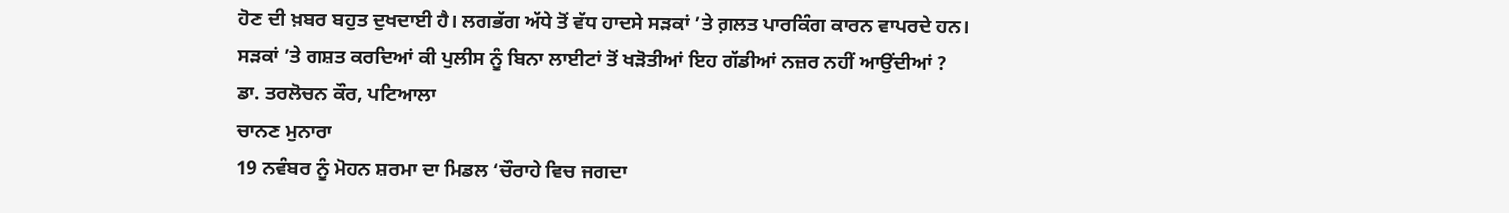ਹੋਣ ਦੀ ਖ਼ਬਰ ਬਹੁਤ ਦੁਖਦਾਈ ਹੈ। ਲਗਭੱਗ ਅੱਧੇ ਤੋਂ ਵੱਧ ਹਾਦਸੇ ਸੜਕਾਂ ’ਤੇ ਗ਼ਲਤ ਪਾਰਕਿੰਗ ਕਾਰਨ ਵਾਪਰਦੇ ਹਨ। ਸੜਕਾਂ ’ਤੇ ਗਸ਼ਤ ਕਰਦਿਆਂ ਕੀ ਪੁਲੀਸ ਨੂੰ ਬਿਨਾ ਲਾਈਟਾਂ ਤੋਂ ਖੜੋਤੀਆਂ ਇਹ ਗੱਡੀਆਂ ਨਜ਼ਰ ਨਹੀਂ ਆਉਂਦੀਆਂ ?
ਡਾ. ਤਰਲੋਚਨ ਕੌਰ, ਪਟਿਆਲਾ
ਚਾਨਣ ਮੁਨਾਰਾ
19 ਨਵੰਬਰ ਨੂੰ ਮੋਹਨ ਸ਼ਰਮਾ ਦਾ ਮਿਡਲ ‘ਚੌਰਾਹੇ ਵਿਚ ਜਗਦਾ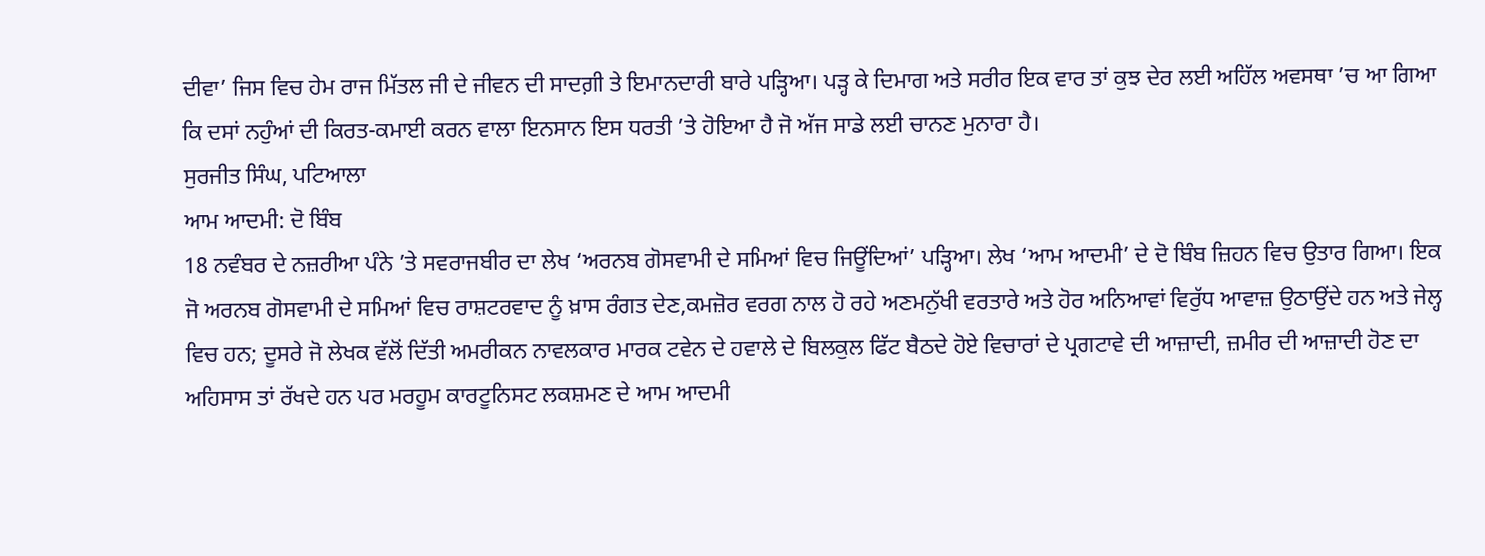ਦੀਵਾ’ ਜਿਸ ਵਿਚ ਹੇਮ ਰਾਜ ਮਿੱਤਲ ਜੀ ਦੇ ਜੀਵਨ ਦੀ ਸਾਦਗ਼ੀ ਤੇ ਇਮਾਨਦਾਰੀ ਬਾਰੇ ਪੜ੍ਹਿਆ। ਪੜ੍ਹ ਕੇ ਦਿਮਾਗ ਅਤੇ ਸਰੀਰ ਇਕ ਵਾਰ ਤਾਂ ਕੁਝ ਦੇਰ ਲਈ ਅਹਿੱਲ ਅਵਸਥਾ ’ਚ ਆ ਗਿਆ ਕਿ ਦਸਾਂ ਨਹੁੰਆਂ ਦੀ ਕਿਰਤ-ਕਮਾਈ ਕਰਨ ਵਾਲਾ ਇਨਸਾਨ ਇਸ ਧਰਤੀ ’ਤੇ ਹੋਇਆ ਹੈ ਜੋ ਅੱਜ ਸਾਡੇ ਲਈ ਚਾਨਣ ਮੁਨਾਰਾ ਹੈ।
ਸੁਰਜੀਤ ਸਿੰਘ, ਪਟਿਆਲਾ
ਆਮ ਆਦਮੀ: ਦੋ ਬਿੰਬ
18 ਨਵੰਬਰ ਦੇ ਨਜ਼ਰੀਆ ਪੰਨੇ ’ਤੇ ਸਵਰਾਜਬੀਰ ਦਾ ਲੇਖ ‘ਅਰਨਬ ਗੋਸਵਾਮੀ ਦੇ ਸਮਿਆਂ ਵਿਚ ਜਿਊਂਦਿਆਂ’ ਪੜ੍ਹਿਆ। ਲੇਖ ‘ਆਮ ਆਦਮੀ’ ਦੇ ਦੋ ਬਿੰਬ ਜ਼ਿਹਨ ਵਿਚ ਉਤਾਰ ਗਿਆ। ਇਕ ਜੋ ਅਰਨਬ ਗੋਸਵਾਮੀ ਦੇ ਸਮਿਆਂ ਵਿਚ ਰਾਸ਼ਟਰਵਾਦ ਨੂੰ ਖ਼ਾਸ ਰੰਗਤ ਦੇਣ,ਕਮਜ਼ੋਰ ਵਰਗ ਨਾਲ ਹੋ ਰਹੇ ਅਣਮਨੁੱਖੀ ਵਰਤਾਰੇ ਅਤੇ ਹੋਰ ਅਨਿਆਵਾਂ ਵਿਰੁੱਧ ਆਵਾਜ਼ ਉਠਾਉਂਦੇ ਹਨ ਅਤੇ ਜੇਲ੍ਹ ਵਿਚ ਹਨ; ਦੂਸਰੇ ਜੋ ਲੇਖਕ ਵੱਲੋਂ ਦਿੱਤੀ ਅਮਰੀਕਨ ਨਾਵਲਕਾਰ ਮਾਰਕ ਟਵੇਨ ਦੇ ਹਵਾਲੇ ਦੇ ਬਿਲਕੁਲ ਫਿੱਟ ਬੈਠਦੇ ਹੋਏ ਵਿਚਾਰਾਂ ਦੇ ਪ੍ਰਗਟਾਵੇ ਦੀ ਆਜ਼ਾਦੀ, ਜ਼ਮੀਰ ਦੀ ਆਜ਼ਾਦੀ ਹੋਣ ਦਾ ਅਹਿਸਾਸ ਤਾਂ ਰੱਖਦੇ ਹਨ ਪਰ ਮਰਹੂਮ ਕਾਰਟੂਨਿਸਟ ਲਕਸ਼ਮਣ ਦੇ ਆਮ ਆਦਮੀ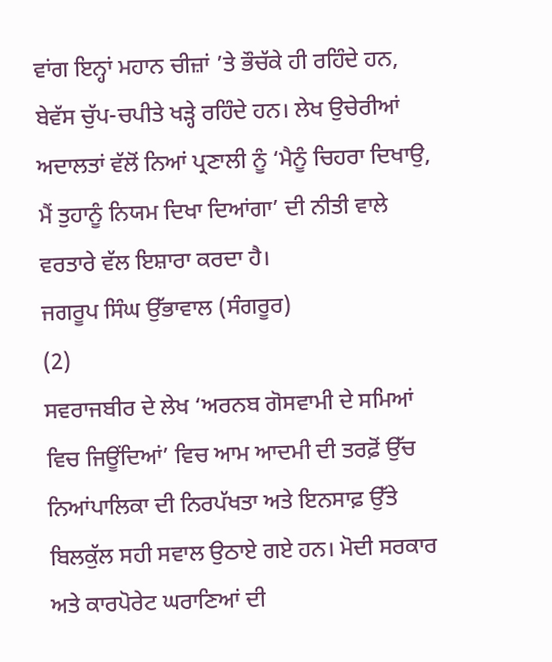ਵਾਂਗ ਇਨ੍ਹਾਂ ਮਹਾਨ ਚੀਜ਼ਾਂ ’ਤੇ ਭੌਚੱਕੇ ਹੀ ਰਹਿੰਦੇ ਹਨ, ਬੇਵੱਸ ਚੁੱਪ-ਚਪੀਤੇ ਖੜ੍ਹੇ ਰਹਿੰਦੇ ਹਨ। ਲੇਖ ਉਚੇਰੀਆਂ ਅਦਾਲਤਾਂ ਵੱਲੋਂ ਨਿਆਂ ਪ੍ਰਣਾਲੀ ਨੂੰ ‘ਮੈਨੂੰ ਚਿਹਰਾ ਦਿਖਾਉ, ਮੈਂ ਤੁਹਾਨੂੰ ਨਿਯਮ ਦਿਖਾ ਦਿਆਂਗਾ’ ਦੀ ਨੀਤੀ ਵਾਲੇ ਵਰਤਾਰੇ ਵੱਲ ਇਸ਼ਾਰਾ ਕਰਦਾ ਹੈ।
ਜਗਰੂਪ ਸਿੰਘ ਉੱਭਾਵਾਲ (ਸੰਗਰੂਰ)
(2)
ਸਵਰਾਜਬੀਰ ਦੇ ਲੇਖ ‘ਅਰਨਬ ਗੋਸਵਾਮੀ ਦੇ ਸਮਿਆਂ ਵਿਚ ਜਿਊਂਦਿਆਂ’ ਵਿਚ ਆਮ ਆਦਮੀ ਦੀ ਤਰਫ਼ੋਂ ਉੱਚ ਨਿਆਂਪਾਲਿਕਾ ਦੀ ਨਿਰਪੱਖਤਾ ਅਤੇ ਇਨਸਾਫ਼ ਉੱਤੇ ਬਿਲਕੁੱਲ ਸਹੀ ਸਵਾਲ ਉਠਾਏ ਗਏ ਹਨ। ਮੋਦੀ ਸਰਕਾਰ ਅਤੇ ਕਾਰਪੋਰੇਟ ਘਰਾਣਿਆਂ ਦੀ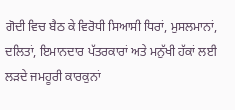ਗੋਦੀ ਵਿਚ ਬੈਠ ਕੇ ਵਿਰੋਧੀ ਸਿਆਸੀ ਧਿਰਾਂ, ਮੁਸਲਮਾਨਾਂ, ਦਲਿਤਾਂ, ਇਮਾਨਦਾਰ ਪੱਤਰਕਾਰਾਂ ਅਤੇ ਮਨੁੱਖੀ ਹੱਕਾਂ ਲਈ ਲੜਦੇ ਜਮਹੂਰੀ ਕਾਰਕੁਨਾਂ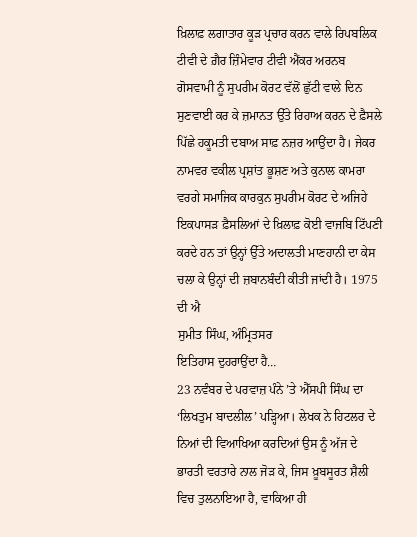ਖ਼ਿਲਾਫ਼ ਲਗਾਤਾਰ ਕੂੜ ਪ੍ਰਚਾਰ ਕਰਨ ਵਾਲੇ ਰਿਪਬਲਿਕ ਟੀਵੀ ਦੇ ਗ਼ੈਰ ਜ਼ਿੰਮੇਵਾਰ ਟੀਵੀ ਐਂਕਰ ਅਰਨਬ ਗੋਸਵਾਮੀ ਨੂੰ ਸੁਪਰੀਮ ਕੋਰਟ ਵੱਲੋਂ ਛੁੱਟੀ ਵਾਲੇ ਦਿਨ ਸੁਣਵਾਈ ਕਰ ਕੇ ਜ਼ਮਾਨਤ ਉੱਤੇ ਰਿਹਾਅ ਕਰਨ ਦੇ ਫ਼ੈਸਲੇ ਪਿੱਛੇ ਹਕੂਮਤੀ ਦਬਾਅ ਸਾਫ਼ ਨਜ਼ਰ ਆਉਂਦਾ ਹੈ। ਜੇਕਰ ਨਾਮਵਰ ਵਕੀਲ ਪ੍ਰਸ਼ਾਂਤ ਭੂਸ਼ਣ ਅਤੇ ਕੁਨਾਲ ਕਾਮਰਾ ਵਰਗੇ ਸਮਾਜਿਕ ਕਾਰਕੁਨ ਸੁਪਰੀਮ ਕੋਰਟ ਦੇ ਅਜਿਹੇ ਇਕਪਾਸੜ ਫ਼ੈਸਲਿਆਂ ਦੇ ਖ਼ਿਲਾਫ਼ ਕੋਈ ਵਾਜਬਿ ਟਿੱਪਣੀ ਕਰਦੇ ਹਨ ਤਾਂ ਉਨ੍ਹਾਂ ਉੱਤੇ ਅਦਾਲਤੀ ਮਾਣਹਾਨੀ ਦਾ ਕੇਸ ਚਲਾ ਕੇ ਉਨ੍ਹਾਂ ਦੀ ਜ਼ਬਾਨਬੰਦੀ ਕੀਤੀ ਜਾਂਦੀ ਹੈ। 1975 ਦੀ ਐ
ਸੁਮੀਤ ਸਿੰਘ, ਅੰਮ੍ਰਿਤਸਰ
ਇਤਿਹਾਸ ਦੁਹਰਾਉਂਦਾ ਹੈ…
23 ਨਵੰਬਰ ਦੇ ਪਰਵਾਜ਼ ਪੰਨੇ ’ਤੇ ਐੱਸਪੀ ਸਿੰਘ ਦਾ ‘ਲਿਖਤੁਮ ਬਾਦਲੀਲ’ ਪੜ੍ਹਿਆ। ਲੇਖਕ ਨੇ ਹਿਟਲਰ ਦੇ ਨਿਆਂ ਦੀ ਵਿਆਖਿਆ ਕਰਦਿਆਂ ਉਸ ਨੂੰ ਅੱਜ ਦੇ ਭਾਰਤੀ ਵਰਤਾਰੇ ਨਾਲ ਜੋੜ ਕੇ, ਜਿਸ ਖ਼ੂਬਸੂਰਤ ਸ਼ੈਲੀ ਵਿਚ ਤੁਲਨਾਇਆ ਹੈ, ਵਾਕਿਆ ਹੀ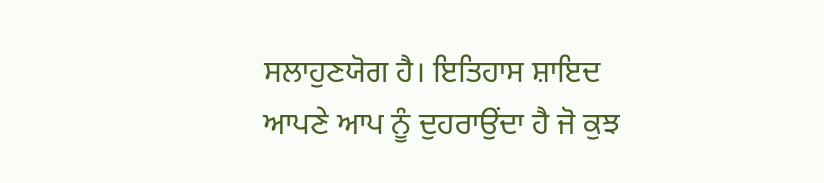ਸਲਾਹੁਣਯੋਗ ਹੈ। ਇਤਿਹਾਸ ਸ਼ਾਇਦ ਆਪਣੇ ਆਪ ਨੂੰ ਦੁਹਰਾਉਂਦਾ ਹੈ ਜੋ ਕੁਝ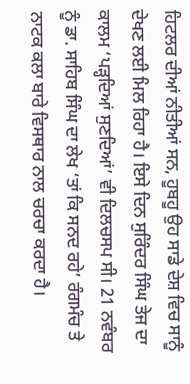ਹਿਟਲਰ ਦੀਆਂ ਨੀਤੀਆਂ ਸਨ, ਹੂਬਹੂ ਉਹ ਸਾਡੇ ਦੇਸ਼ ਵਿਚ ਸਾਨੂੰ ਦੇਖਣ ਲਈ ਮਿਲ ਰਿਹਾ ਹੈ। ਇਸੇ ਦਿਨ ਸੁਰਿੰਦਰ ਸਿੰਘ ਤੇਜ ਦਾ ਕਾਲਮ ‘ਪੜ੍ਹਦਿਆਂ ਸੁਣਦਿਆਂ’ ਵੀ ਦਿਲਚਸਪ ਸੀ। 21 ਨਵੰਬਰ ਨੂੰ ਡਾ. ਸਾਹਿਬ ਸਿੰਘ ਦਾ ਲੇਖ ‘ਤਾਂ ਕਿ ਸਨਦ ਰਹੇ’ ਰੰਗਮੰਚ ਤੇ ਨਾਟਕ ਕਲਾ ਬਾਰੇ ਵਿਸਥਾਰ ਨਾਲ ਚਰਚਾ ਕਰਦਾ ਹੈ।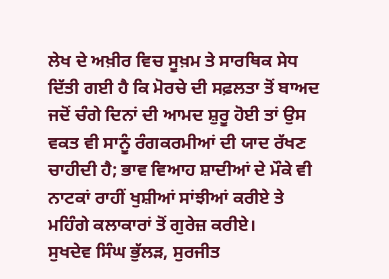ਲੇਖ ਦੇ ਅਖ਼ੀਰ ਵਿਚ ਸੂਖ਼ਮ ਤੇ ਸਾਰਥਿਕ ਸੇਧ ਦਿੱਤੀ ਗਈ ਹੈ ਕਿ ਮੋਰਚੇ ਦੀ ਸਫ਼ਲਤਾ ਤੋਂ ਬਾਅਦ ਜਦੋਂ ਚੰਗੇ ਦਿਨਾਂ ਦੀ ਆਮਦ ਸ਼ੁਰੂ ਹੋਈ ਤਾਂ ਉਸ ਵਕਤ ਵੀ ਸਾਨੂੰ ਰੰਗਕਰਮੀਆਂ ਦੀ ਯਾਦ ਰੱਖਣ ਚਾਹੀਦੀ ਹੈ; ਭਾਵ ਵਿਆਹ ਸ਼ਾਦੀਆਂ ਦੇ ਮੌਕੇ ਵੀ ਨਾਟਕਾਂ ਰਾਹੀਂ ਖੁਸ਼ੀਆਂ ਸਾਂਝੀਆਂ ਕਰੀਏ ਤੇ ਮਹਿੰਗੇ ਕਲਾਕਾਰਾਂ ਤੋਂ ਗੁਰੇਜ਼ ਕਰੀਏ।
ਸੁਖਦੇਵ ਸਿੰਘ ਭੁੱਲੜ, ਸੁਰਜੀਤ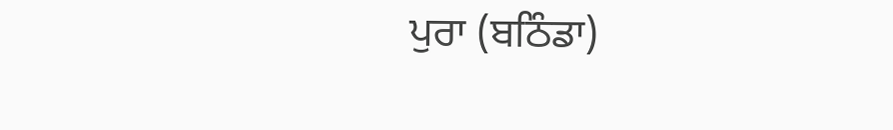ਪੁਰਾ (ਬਠਿੰਡਾ)